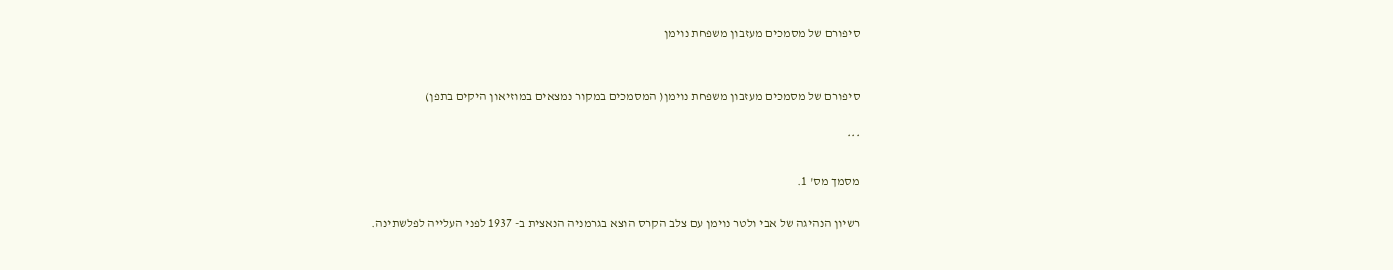סיפורם של מסמכים מעזבון משפחת נוימן


סיפורם של מסמכים מעזבון משפחת נוימן( המסמכים במקור נמצאים במוזיאון היקים בתפן)

***

מסמך מס' 1.

רשיון הנהיגה של אבי ולטר נוימן עם צלב הקרס הוצא בגרמניה הנאצית ב- 1937 לפני העלייה לפלשתינה.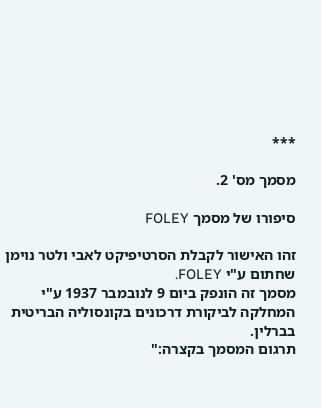***

מסמך מס' 2.

סיפורו של מסמך FOLEY

זהו האישור לקבלת הסרטיפיקט לאבי ולטר נוימן שחתום ע"י FOLEY.
מסמך זה הונפק ביום 9 לנובמבר 1937 ע"י המחלקה לביקורת דרכונים בקונסוליה הבריטית בברלין.
תרגום המסמך בקצרה:"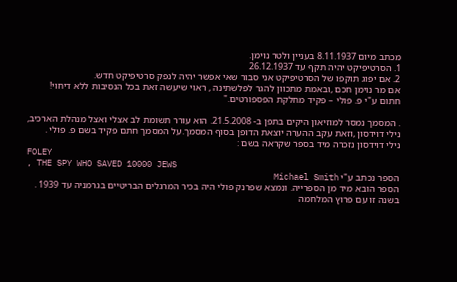מכתב מיום 8.11.1937 בעניין ולטר נוימן.
1. הסרטיפיקט יהיה תקף עד 26.12.1937
2. אם יפוג תוקפו של הסרטיפיקט אני סבור שאי אפשר יהיה לנפק סרטיפיקט חדש.
אם מר נוימן חכם ,ובאמת מתכוון להגר לפלשתינה , ראוי שיעשה זאת בכל הנסיבות ללא דיחוי!
חתום ע"י פ. פולי – פקיד מחלקת הפספורטים."

. המסמך נמסר למוזיאון היקים בתפן ב- 21.5.2008. הוא עורר תשומת לב אצלי ואצל מנהלת הארכיב, נילי דוידסון ,וזאת עקב ההערה יוצאת הדופן בסוף המסמך.על המסמך חתם פקיד בשם פ. פולי .
נילי דוידסון נזכרה מיד בספר שקראה בשם :
FOLEY
, THE SPY WHO SAVED 10000 JEWS
הספר נכתב ע"י Michael Smith
הספר הובא מיד מן הספרייה. ונמצא שפרנק פולי היה בכיר המרגלים הבריטיים בגרמניה עד 1939 .
בשנה זו עם פרוץ המלחמה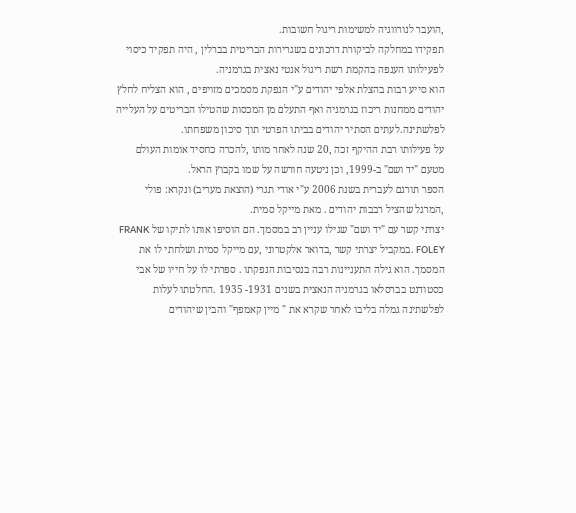,הועבר לנורווגיה למשימות ריגול חשובות.
תפקידו במחלקה לביקורת דרכונים בשגרירות הבריטית בברלין , היה תפקיד כיסוי לפעילותו הענפה בהקמת רשת ריגול אנטי נאצית בגרמניה.
הוא סייע רבות בהצלת אלפי יהודים ע"י הנפקת מסמכים מזויפים , הוא הצליח לחלץ יהודים ממחנות ריכוז בגרמניה ואף התעלם מן המכסות שהטילו הבריטים על העלייה לפלשתינה.לעתים הסתיר יהודים בביתו הפרטי תוך סיכון משפחתו.
על פעילותו רבת ההיקף זכה ,20 שנה לאחר מותו ,להכרה כחסיד אומות העולם מטעם "יד ושם" ב-1999, וכן ניטעה חורשה על שמו בקבוץ הראל.
הספר תורגם לעברית בשנת 2006 ע"י אודי תגרי (הוצאת מעריב) ונקרא: פולי ,המרגל שהציל רבבות יהודים . מאת מייקל סמית.
יצרתי קשר עם "יד ושם" שגילו עניין רב במסמך. הם הוסיפו אותו לתיקו של FRANK FOLEY .במקביל יצרתי קשר ,בדואר אלקטרוני ,עם מייקל סמית ושלחתי לו את המסמך. הוא גילה התעניינות רבה בנסיבות הנפקתו . ספרתי לו על חייו של אבי כסטודנט בברסלאו בגרמניה הנאצית בשנים 1931- 1935 .החלטתו לעלות לפלשתינה גמלה בליבו לאחר שקרא את " מיין קאמפף" והבין שיהודים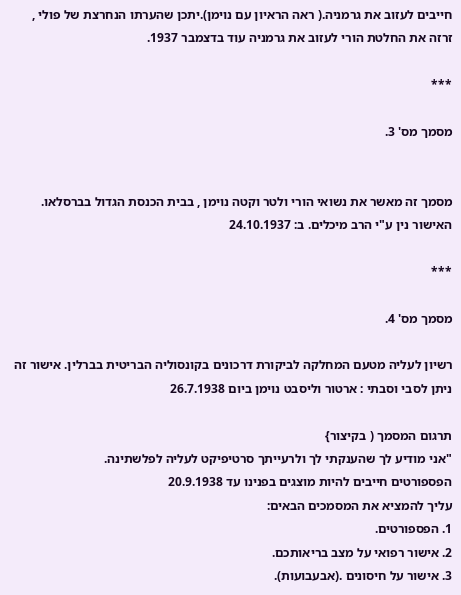חייבים לעזוב את גרמניה.( ראה הראיון עם נוימן).יתכן שהערתו הנחרצת של פולי , זרזה את החלטת הורי לעזוב את גרמניה עוד בדצמבר 1937.

***

מסמך מס' 3.


מסמך זה מאשר את נשואי הורי ולטר וקטה נוימן , בבית הכנסת הגדול בברסלאו. האישור נין ע"י הרב מיכלים. ב: 24.10.1937

***

מסמך מס' 4.

רשיון לעליה מטעם המחלקה לביקורת דרכונים בקונסוליה הבריטית בברלין. אישור זה ניתן לסבי וסבתי : ארטור וליסבט נוימן ביום 26.7.1938

תרגום המסמך ( בקיצור}
"אני מודיע לך שהענקתי לך ולרעייתך סרטיפיקט לעליה לפלשתינה.
הפספורטים חייבים להיות מוצגים בפנינו עד 20.9.1938
עליך להמציא את המסמכים הבאים:
1. הפספורטים.
2. אישור רפואי על מצב בריאותכם.
3. אישור על חיסונים .(אבעבועות).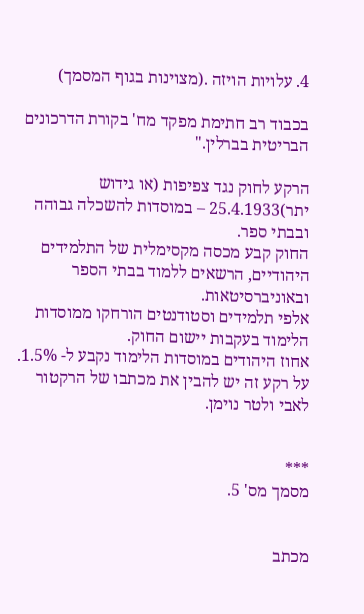4. עלויות הויזה .(מצוינות בגוף המסמך)

בכבוד רב חתימת מפקד מח' בקורת הדרכונים הבריטית בברלין."

הרקע לחוק נגד צפיפות (או גידוש יתר)25.4.1933 – במוסדות להשכלה גבוהה ובבתי ספר.
החוק קבע מכסה מקסימלית של התלמידים היהודיים, הרשאים ללמוד בבתי הספר ובאוניברסיטאות.
אלפי תלמידים וסטודנטים הורחקו ממוסדות הלימוד בעקבות יישום החוק.
אחוז היהודים במוסדות הלימוד נקבע ל- 1.5%. על רקע זה יש להבין את מכתבו של הרקטור לאבי ולטר נוימן.


***
מסמך מס' 5.


מכתב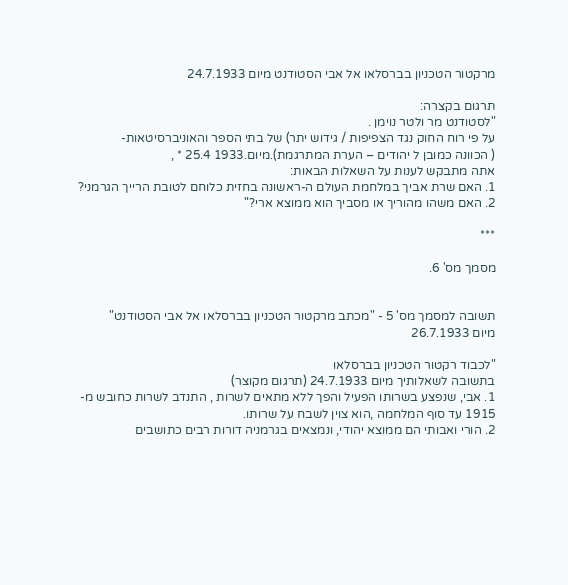מרקטור הטכניון בברסלאו אל אבי הסטודנט מיום 24.7.1933

תרגום בקצרה:
"לסטודנט מר ולטר נוימן .
על פי רוח החוק נגד הצפיפות / גידוש יתר) של בתי הספר והאוניברסיטאות-
( הכוונה כמובן ל יהודים – הערת המתרגמת).מיום.1933 25.4 * ,
אתה מתבקש לענות על השאלות הבאות:
1. האם שרת אביך במלחמת העולם ה-ראשונה בחזית כלוחם לטובת הרייך הגרמני?
2. האם משהו מהוריך או מסביך הוא ממוצא ארי?"

***

מסמך מס' 6.


תשובה למסמך מס' 5 - "מכתב מרקטור הטכניון בברסלאו אל אבי הסטודנט"
מיום 26.7.1933

"לכבוד רקטור הטכניון בברסלאו
בתשובה לשאלותיך מיום 24.7.1933 (תרגום מקוצר)
1. אבי, שנפצע בשרותו הפעיל והפך ללא מתאים לשרות , התנדב לשרות כחובש מ- 1915 עד סוף המלחמה ,הוא צוין לשבח על שרותו.
2. הורי ואבותי הם ממוצא יהודי, ונמצאים בגרמניה דורות רבים כתושבים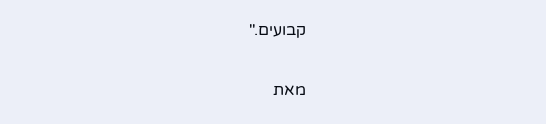קבועים."

מאת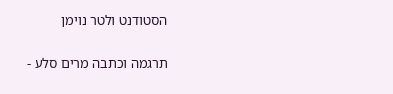הסטודנט ולטר נוימן

תרגמה וכתבה מרים סלע -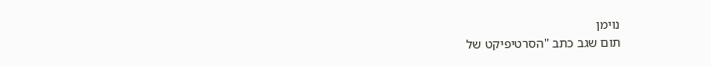נוימן
תום שגב כתב "הסרטיפיקט של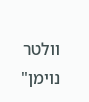וולטר נוימן"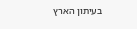בעיתון הארץ